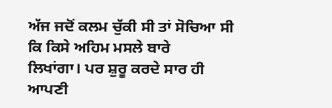ਅੱਜ ਜਦੋਂ ਕਲਮ ਚੁੱਕੀ ਸੀ ਤਾਂ ਸੋਚਿਆ ਸੀ ਕਿ ਕਿਸੇ ਅਹਿਮ ਮਸਲੇ ਬਾਰੇ
ਲਿਖਾਂਗਾ। ਪਰ ਸ਼ੁਰੂ ਕਰਦੇ ਸਾਰ ਹੀ ਆਪਣੀ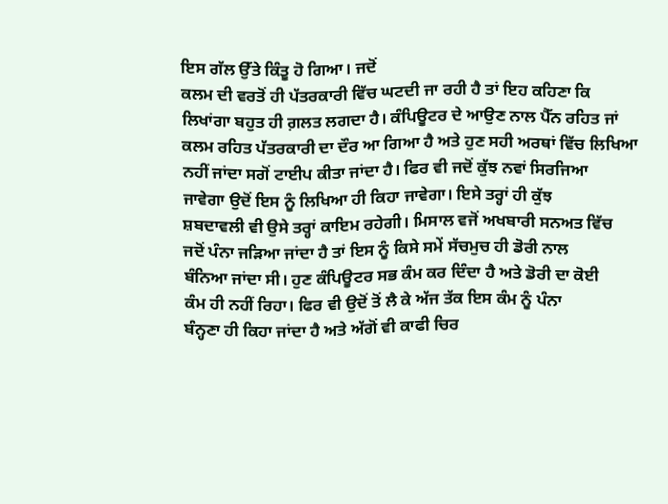ਇਸ ਗੱਲ ਉੱਤੇ ਕਿੰਤੂ ਹੋ ਗਿਆ। ਜਦੋਂ
ਕਲਮ ਦੀ ਵਰਤੋਂ ਹੀ ਪੱਤਰਕਾਰੀ ਵਿੱਚ ਘਟਦੀ ਜਾ ਰਹੀ ਹੈ ਤਾਂ ਇਹ ਕਹਿਣਾ ਕਿ
ਲਿਖਾਂਗਾ ਬਹੁਤ ਹੀ ਗ਼ਲਤ ਲਗਦਾ ਹੈ। ਕੰਪਿਊਟਰ ਦੇ ਆਉਣ ਨਾਲ ਪੈੱਨ ਰਹਿਤ ਜਾਂ
ਕਲਮ ਰਹਿਤ ਪੱਤਰਕਾਰੀ ਦਾ ਦੌਰ ਆ ਗਿਆ ਹੈ ਅਤੇ ਹੁਣ ਸਹੀ ਅਰਥਾਂ ਵਿੱਚ ਲਿਖਿਆ
ਨਹੀਂ ਜਾਂਦਾ ਸਗੋਂ ਟਾਈਪ ਕੀਤਾ ਜਾਂਦਾ ਹੈ। ਫਿਰ ਵੀ ਜਦੋਂ ਕੁੱਝ ਨਵਾਂ ਸਿਰਜਿਆ
ਜਾਵੇਗਾ ਉਦੋਂ ਇਸ ਨੂੰ ਲਿਖਿਆ ਹੀ ਕਿਹਾ ਜਾਵੇਗਾ। ਇਸੇ ਤਰ੍ਹਾਂ ਹੀ ਕੁੱਝ
ਸ਼ਬਦਾਵਲੀ ਵੀ ਉਸੇ ਤਰ੍ਹਾਂ ਕਾਇਮ ਰਹੇਗੀ। ਮਿਸਾਲ ਵਜੋਂ ਅਖਬਾਰੀ ਸਨਅਤ ਵਿੱਚ
ਜਦੋਂ ਪੰਨਾ ਜੜਿਆ ਜਾਂਦਾ ਹੈ ਤਾਂ ਇਸ ਨੂੰ ਕਿਸੇ ਸਮੇਂ ਸੱਚਮੁਚ ਹੀ ਡੋਰੀ ਨਾਲ
ਬੰਨਿਆ ਜਾਂਦਾ ਸੀ। ਹੁਣ ਕੰਪਿਊਟਰ ਸਭ ਕੰਮ ਕਰ ਦਿੰਦਾ ਹੈ ਅਤੇ ਡੋਰੀ ਦਾ ਕੋਈ
ਕੰਮ ਹੀ ਨਹੀਂ ਰਿਹਾ। ਫਿਰ ਵੀ ਉਦੋਂ ਤੋਂ ਲੈ ਕੇ ਅੱਜ ਤੱਕ ਇਸ ਕੰਮ ਨੂੰ ਪੰਨਾ
ਬੰਨ੍ਹਣਾ ਹੀ ਕਿਹਾ ਜਾਂਦਾ ਹੈ ਅਤੇ ਅੱਗੋਂ ਵੀ ਕਾਫੀ ਚਿਰ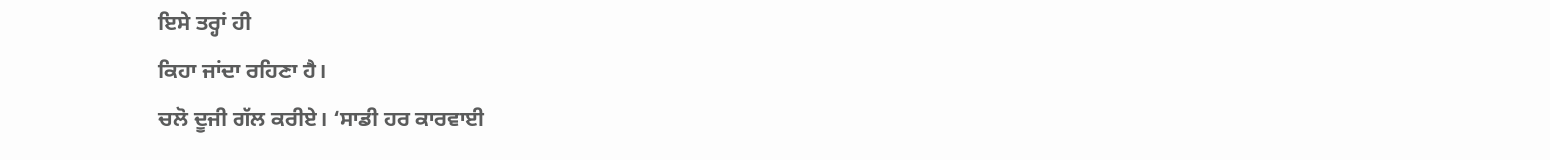ਇਸੇ ਤਰ੍ਹਾਂ ਹੀ
ਕਿਹਾ ਜਾਂਦਾ ਰਹਿਣਾ ਹੈ।
ਚਲੋ ਦੂਜੀ ਗੱਲ ਕਰੀਏ। ‘ਸਾਡੀ ਹਰ ਕਾਰਵਾਈ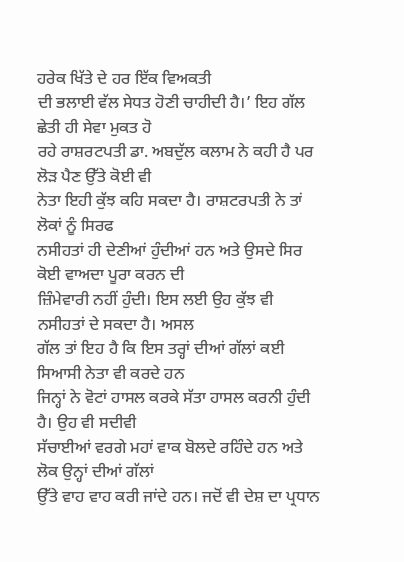ਹਰੇਕ ਖਿੱਤੇ ਦੇ ਹਰ ਇੱਕ ਵਿਅਕਤੀ
ਦੀ ਭਲਾਈ ਵੱਲ ਸੇਧਤ ਹੋਣੀ ਚਾਹੀਦੀ ਹੈ।’ ਇਹ ਗੱਲ ਛੇਤੀ ਹੀ ਸੇਵਾ ਮੁਕਤ ਹੋ
ਰਹੇ ਰਾਸ਼ਰਟਪਤੀ ਡਾ. ਅਬਦੁੱਲ ਕਲਾਮ ਨੇ ਕਹੀ ਹੈ ਪਰ ਲੋੜ ਪੈਣ ਉੱਤੇ ਕੋਈ ਵੀ
ਨੇਤਾ ਇਹੀ ਕੁੱਝ ਕਹਿ ਸਕਦਾ ਹੈ। ਰਾਸ਼ਟਰਪਤੀ ਨੇ ਤਾਂ ਲੋਕਾਂ ਨੂੰ ਸਿਰਫ
ਨਸੀਹਤਾਂ ਹੀ ਦੇਣੀਆਂ ਹੁੰਦੀਆਂ ਹਨ ਅਤੇ ਉਸਦੇ ਸਿਰ ਕੋਈ ਵਾਅਦਾ ਪੂਰਾ ਕਰਨ ਦੀ
ਜ਼ਿੰਮੇਵਾਰੀ ਨਹੀਂ ਹੁੰਦੀ। ਇਸ ਲਈ ਉਹ ਕੁੱਝ ਵੀ ਨਸੀਹਤਾਂ ਦੇ ਸਕਦਾ ਹੈ। ਅਸਲ
ਗੱਲ ਤਾਂ ਇਹ ਹੈ ਕਿ ਇਸ ਤਰ੍ਹਾਂ ਦੀਆਂ ਗੱਲਾਂ ਕਈ ਸਿਆਸੀ ਨੇਤਾ ਵੀ ਕਰਦੇ ਹਨ
ਜਿਨ੍ਹਾਂ ਨੇ ਵੋਟਾਂ ਹਾਸਲ ਕਰਕੇ ਸੱਤਾ ਹਾਸਲ ਕਰਨੀ ਹੁੰਦੀ ਹੈ। ਉਹ ਵੀ ਸਦੀਵੀ
ਸੱਚਾਈਆਂ ਵਰਗੇ ਮਹਾਂ ਵਾਕ ਬੋਲਦੇ ਰਹਿੰਦੇ ਹਨ ਅਤੇ ਲੋਕ ਉਨ੍ਹਾਂ ਦੀਆਂ ਗੱਲਾਂ
ਉੱਤੇ ਵਾਹ ਵਾਹ ਕਰੀ ਜਾਂਦੇ ਹਨ। ਜਦੋਂ ਵੀ ਦੇਸ਼ ਦਾ ਪ੍ਰਧਾਨ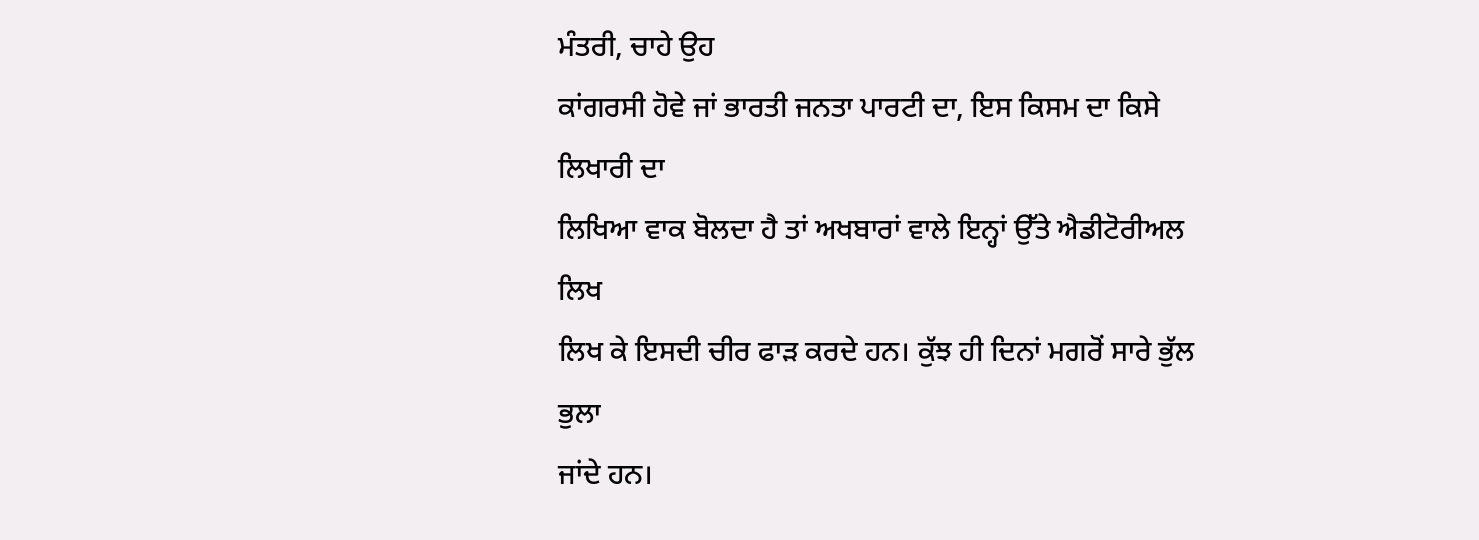ਮੰਤਰੀ, ਚਾਹੇ ਉਹ
ਕਾਂਗਰਸੀ ਹੋਵੇ ਜਾਂ ਭਾਰਤੀ ਜਨਤਾ ਪਾਰਟੀ ਦਾ, ਇਸ ਕਿਸਮ ਦਾ ਕਿਸੇ ਲਿਖਾਰੀ ਦਾ
ਲਿਖਿਆ ਵਾਕ ਬੋਲਦਾ ਹੈ ਤਾਂ ਅਖਬਾਰਾਂ ਵਾਲੇ ਇਨ੍ਹਾਂ ਉੱਤੇ ਐਡੀਟੋਰੀਅਲ ਲਿਖ
ਲਿਖ ਕੇ ਇਸਦੀ ਚੀਰ ਫਾੜ ਕਰਦੇ ਹਨ। ਕੁੱਝ ਹੀ ਦਿਨਾਂ ਮਗਰੋਂ ਸਾਰੇ ਭੁੱਲ ਭੁਲਾ
ਜਾਂਦੇ ਹਨ।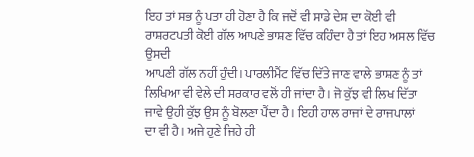ਇਹ ਤਾਂ ਸਭ ਨੂੰ ਪਤਾ ਹੀ ਹੋਣਾ ਹੈ ਕਿ ਜਦੋਂ ਵੀ ਸਾਡੇ ਦੇਸ਼ ਦਾ ਕੋਈ ਵੀ
ਰਾਸ਼ਰਟਪਤੀ ਕੋਈ ਗੱਲ ਆਪਣੇ ਭਾਸ਼ਣ ਵਿੱਚ ਕਹਿੰਦਾ ਹੈ ਤਾਂ ਇਹ ਅਸਲ ਵਿੱਚ ਉਸਦੀ
ਆਪਣੀ ਗੱਲ ਨਹੀਂ ਹੁੰਦੀ। ਪਾਰਲੀਮੈਂਟ ਵਿੱਚ ਦਿੱਤੇ ਜਾਣ ਵਾਲੇ ਭਾਸ਼ਣ ਨੂੰ ਤਾਂ
ਲਿਖਿਆ ਵੀ ਵੇਲੇ ਦੀ ਸਰਕਾਰ ਵਲੋਂ ਹੀ ਜਾਂਦਾ ਹੈ। ਜੋ ਕੁੱਝ ਵੀ ਲਿਖ ਦਿੱਤਾ
ਜਾਵੇ ਉਹੀ ਕੁੱਝ ਉਸ ਨੂੰ ਬੋਲਣਾ ਪੈਂਦਾ ਹੈ। ਇਹੀ ਹਾਲ ਰਾਜਾਂ ਦੇ ਰਾਜਪਾਲਾਂ
ਦਾ ਵੀ ਹੈ। ਅਜੇ ਹੁਣੇ ਜਿਹੇ ਹੀ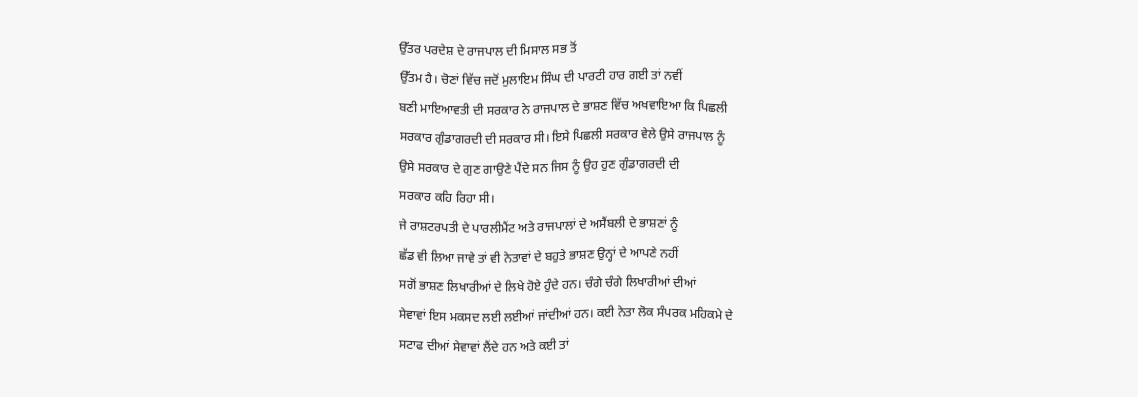ਉੱਤਰ ਪਰਦੇਸ਼ ਦੇ ਰਾਜਪਾਲ ਦੀ ਮਿਸਾਲ ਸਭ ਤੋਂ
ਉੱਤਮ ਹੈ। ਚੋਣਾਂ ਵਿੱਚ ਜਦੋਂ ਮੁਲਾਇਮ ਸਿੰਘ ਦੀ ਪਾਰਟੀ ਹਾਰ ਗਈ ਤਾਂ ਨਵੀਂ
ਬਣੀ ਮਾਇਆਵਤੀ ਦੀ ਸਰਕਾਰ ਨੇ ਰਾਜਪਾਲ ਦੇ ਭਾਸ਼ਣ ਵਿੱਚ ਅਖਵਾਇਆ ਕਿ ਪਿਛਲੀ
ਸਰਕਾਰ ਗੁੰਡਾਗਰਦੀ ਦੀ ਸਰਕਾਰ ਸੀ। ਇਸੇ ਪਿਛਲੀ ਸਰਕਾਰ ਵੇਲੇ ਉਸੇ ਰਾਜਪਾਲ ਨੂੰ
ਉਸੇ ਸਰਕਾਰ ਦੇ ਗੁਣ ਗਾਉਣੇ ਪੈਂਦੇ ਸਨ ਜਿਸ ਨੂੰ ਉਹ ਹੁਣ ਗੁੰਡਾਗਰਦੀ ਦੀ
ਸਰਕਾਰ ਕਹਿ ਰਿਹਾ ਸੀ।
ਜੇ ਰਾਸ਼ਟਰਪਤੀ ਦੇ ਪਾਰਲੀਮੈਂਟ ਅਤੇ ਰਾਜਪਾਲਾਂ ਦੇ ਅਸੈਂਬਲੀ ਦੇ ਭਾਸ਼ਣਾਂ ਨੂੰ
ਛੱਡ ਵੀ ਲਿਆ ਜਾਵੇ ਤਾਂ ਵੀ ਨੇਤਾਵਾਂ ਦੇ ਬਹੁਤੇ ਭਾਸ਼ਣ ਉਨ੍ਹਾਂ ਦੇ ਆਪਣੇ ਨਹੀਂ
ਸਗੋਂ ਭਾਸ਼ਣ ਲਿਖਾਰੀਆਂ ਦੇ ਲਿਖੇ ਹੋਏ ਹੁੰਦੇ ਹਨ। ਚੰਗੇ ਚੰਗੇ ਲਿਖਾਰੀਆਂ ਦੀਆਂ
ਸੇਵਾਵਾਂ ਇਸ ਮਕਸਦ ਲਈ ਲਈਆਂ ਜਾਂਦੀਆਂ ਹਨ। ਕਈ ਨੇਤਾ ਲੋਕ ਸੰਪਰਕ ਮਹਿਕਮੇ ਦੇ
ਸਟਾਫ ਦੀਆਂ ਸੇਵਾਵਾਂ ਲੈਂਦੇ ਹਨ ਅਤੇ ਕਈ ਤਾਂ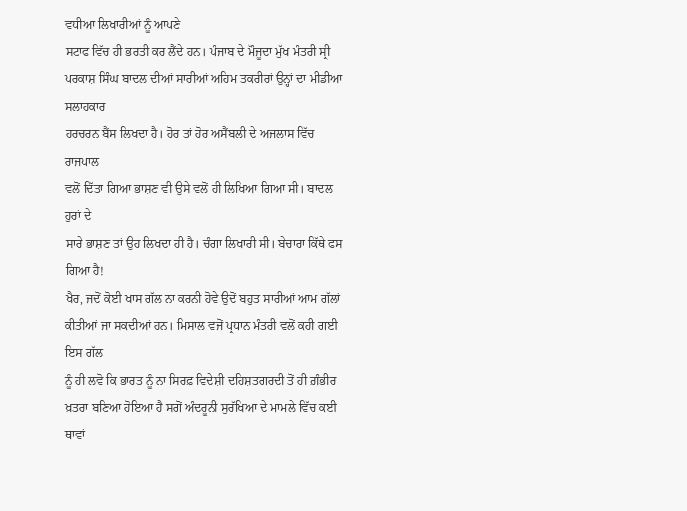ਵਧੀਆ ਲਿਖਾਰੀਆਂ ਨੂੰ ਆਪਣੇ
ਸਟਾਫ ਵਿੱਚ ਹੀ ਭਰਤੀ ਕਰ ਲੈਂਦੇ ਹਨ। ਪੰਜਾਬ ਦੇ ਮੌਜੂਦਾ ਮੁੱਖ ਮੰਤਰੀ ਸ੍ਰੀ
ਪਰਕਾਸ਼ ਸਿੰਘ ਬਾਦਲ ਦੀਆਂ ਸਾਰੀਆਂ ਅਹਿਮ ਤਕਰੀਰਾਂ ਉਨ੍ਹਾਂ ਦਾ ਮੀਡੀਆ ਸਲਾਹਕਾਰ
ਹਰਚਰਨ ਬੈਂਸ ਲਿਖਦਾ ਹੈ। ਹੋਰ ਤਾਂ ਹੋਰ ਅਸੈਂਬਲੀ ਦੇ ਅਜਲਾਸ ਵਿੱਚ ਰਾਜਪਾਲ
ਵਲੋਂ ਦਿੱਤਾ ਗਿਆ ਭਾਸ਼ਣ ਵੀ ਉਸੇ ਵਲੋਂ ਹੀ ਲਿਖਿਆ ਗਿਆ ਸੀ। ਬਾਦਲ ਹੁਰਾਂ ਦੇ
ਸਾਰੇ ਭਾਸ਼ਣ ਤਾਂ ਉਹ ਲਿਖਦਾ ਹੀ ਹੈ। ਚੰਗਾ ਲਿਖਾਰੀ ਸੀ। ਬੇਚਾਰਾ ਕਿੱਥੇ ਫਸ
ਗਿਆ ਹੈ!
ਖੈਰ, ਜਦੋਂ ਕੋਈ ਖਾਸ ਗੱਲ ਨਾ ਕਰਨੀ ਹੋਵੇ ਉਦੋਂ ਬਹੁਤ ਸਾਰੀਆਂ ਆਮ ਗੱਲਾਂ
ਕੀਤੀਆਂ ਜਾ ਸਕਦੀਆਂ ਹਨ। ਮਿਸਾਲ ਵਜੋਂ ਪ੍ਰਧਾਨ ਮੰਤਰੀ ਵਲੋਂ ਕਹੀ ਗਈ ਇਸ ਗੱਲ
ਨੂੰ ਹੀ ਲਵੋ ਕਿ ਭਾਰਤ ਨੂੰ ਨਾ ਸਿਰਫ਼ ਵਿਦੇਸ਼ੀ ਦਹਿਸ਼ਤਗਰਦੀ ਤੋਂ ਹੀ ਗ਼ੰਭੀਰ
ਖ਼ਤਰਾ ਬਣਿਆ ਹੋਇਆ ਹੈ ਸਗੋਂ ਅੰਦਰੂਨੀ ਸੁਰੱਖਿਆ ਦੇ ਮਾਮਲੇ ਵਿੱਚ ਕਈ ਥਾਵਾਂ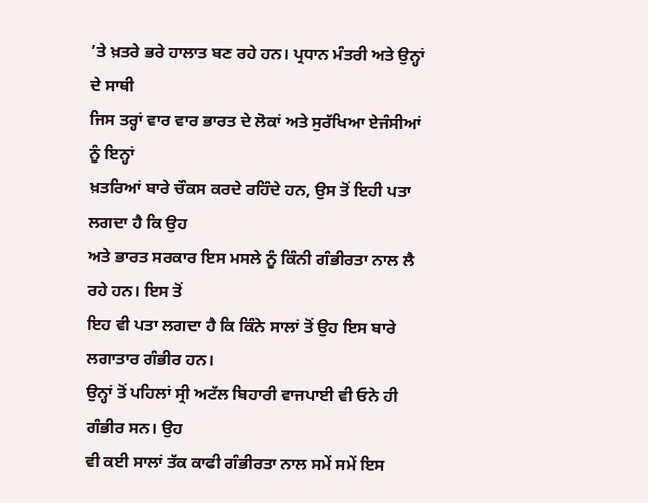’ਤੇ ਖ਼ਤਰੇ ਭਰੇ ਹਾਲਾਤ ਬਣ ਰਹੇ ਹਨ। ਪ੍ਰਧਾਨ ਮੰਤਰੀ ਅਤੇ ਉਨ੍ਹਾਂ ਦੇ ਸਾਥੀ
ਜਿਸ ਤਰ੍ਹਾਂ ਵਾਰ ਵਾਰ ਭਾਰਤ ਦੇ ਲੋਕਾਂ ਅਤੇ ਸੁਰੱਖਿਆ ਏਜੰਸੀਆਂ ਨੂੰ ਇਨ੍ਹਾਂ
ਖ਼ਤਰਿਆਂ ਬਾਰੇ ਚੌਕਸ ਕਰਦੇ ਰਹਿੰਦੇ ਹਨ, ਉਸ ਤੋਂ ਇਹੀ ਪਤਾ ਲਗਦਾ ਹੈ ਕਿ ਉਹ
ਅਤੇ ਭਾਰਤ ਸਰਕਾਰ ਇਸ ਮਸਲੇ ਨੂੰ ਕਿੰਨੀ ਗੰਭੀਰਤਾ ਨਾਲ ਲੈ ਰਹੇ ਹਨ। ਇਸ ਤੋਂ
ਇਹ ਵੀ ਪਤਾ ਲਗਦਾ ਹੈ ਕਿ ਕਿੰਨੇ ਸਾਲਾਂ ਤੋਂ ਉਹ ਇਸ ਬਾਰੇ ਲਗਾਤਾਰ ਗੰਭੀਰ ਹਨ।
ਉਨ੍ਹਾਂ ਤੋਂ ਪਹਿਲਾਂ ਸ੍ਰੀ ਅਟੱਲ ਬਿਹਾਰੀ ਵਾਜਪਾਈ ਵੀ ਓਨੇ ਹੀ ਗੰਭੀਰ ਸਨ। ਉਹ
ਵੀ ਕਈ ਸਾਲਾਂ ਤੱਕ ਕਾਫੀ ਗੰਭੀਰਤਾ ਨਾਲ ਸਮੇਂ ਸਮੇਂ ਇਸ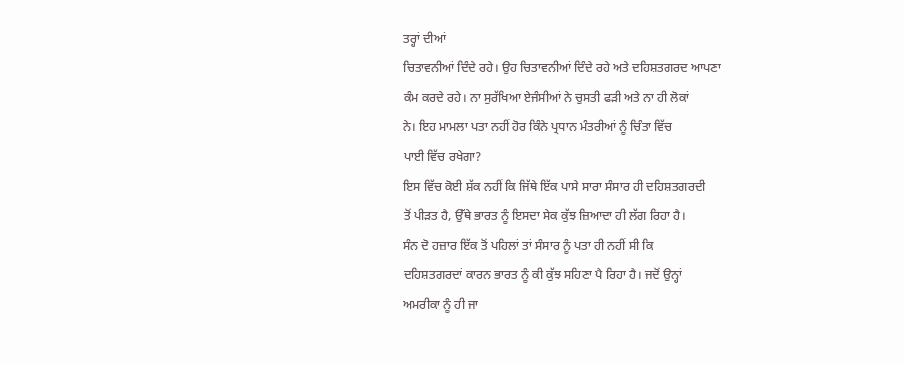ਤਰ੍ਹਾਂ ਦੀਆਂ
ਚਿਤਾਵਨੀਆਂ ਦਿੰਦੇ ਰਹੇ। ਉਹ ਚਿਤਾਵਨੀਆਂ ਦਿੰਦੇ ਰਹੇ ਅਤੇ ਦਹਿਸ਼ਤਗਰਦ ਆਪਣਾ
ਕੰਮ ਕਰਦੇ ਰਹੇ। ਨਾ ਸੁਰੱਖਿਆ ਏਜੰਸੀਆਂ ਨੇ ਚੁਸਤੀ ਫੜੀ ਅਤੇ ਨਾ ਹੀ ਲੋਕਾਂ
ਨੇ। ਇਹ ਮਾਮਲਾ ਪਤਾ ਨਹੀਂ ਹੋਰ ਕਿੰਨੇ ਪ੍ਰਧਾਨ ਮੰਤਰੀਆਂ ਨੂੰ ਚਿੰਤਾ ਵਿੱਚ
ਪਾਈ ਵਿੱਚ ਰਖੇਗਾ?
ਇਸ ਵਿੱਚ ਕੋਈ ਸ਼ੱਕ ਨਹੀਂ ਕਿ ਜਿੱਥੇ ਇੱਕ ਪਾਸੇ ਸਾਰਾ ਸੰਸਾਰ ਹੀ ਦਹਿਸ਼ਤਗਰਦੀ
ਤੋਂ ਪੀੜਤ ਹੈ, ਉੱਥੇ ਭਾਰਤ ਨੂੰ ਇਸਦਾ ਸੇਕ ਕੁੱਝ ਜ਼ਿਆਦਾ ਹੀ ਲੱਗ ਰਿਹਾ ਹੈ।
ਸੰਨ ਦੋ ਹਜ਼ਾਰ ਇੱਕ ਤੋਂ ਪਹਿਲਾਂ ਤਾਂ ਸੰਸਾਰ ਨੂੰ ਪਤਾ ਹੀ ਨਹੀਂ ਸੀ ਕਿ
ਦਹਿਸ਼ਤਗਰਦਾਂ ਕਾਰਨ ਭਾਰਤ ਨੂੰ ਕੀ ਕੁੱਝ ਸਹਿਣਾ ਪੈ ਰਿਹਾ ਹੈ। ਜਦੋਂ ਉਨ੍ਹਾਂ
ਅਮਰੀਕਾ ਨੂੰ ਹੀ ਜਾ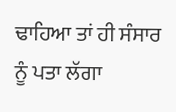ਢਾਹਿਆ ਤਾਂ ਹੀ ਸੰਸਾਰ ਨੂੰ ਪਤਾ ਲੱਗਾ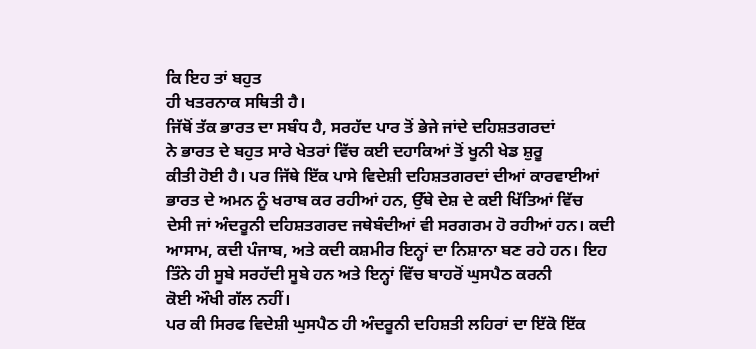ਕਿ ਇਹ ਤਾਂ ਬਹੁਤ
ਹੀ ਖਤਰਨਾਕ ਸਥਿਤੀ ਹੈ।
ਜਿੱਥੋਂ ਤੱਕ ਭਾਰਤ ਦਾ ਸਬੰਧ ਹੈ, ਸਰਹੱਦ ਪਾਰ ਤੋਂ ਭੇਜੇ ਜਾਂਦੇ ਦਹਿਸ਼ਤਗਰਦਾਂ
ਨੇ ਭਾਰਤ ਦੇ ਬਹੁਤ ਸਾਰੇ ਖੇਤਰਾਂ ਵਿੱਚ ਕਈ ਦਹਾਕਿਆਂ ਤੋਂ ਖੂਨੀ ਖੇਡ ਸ਼ੁਰੂ
ਕੀਤੀ ਹੋਈ ਹੈ। ਪਰ ਜਿੱਥੇ ਇੱਕ ਪਾਸੇ ਵਿਦੇਸ਼ੀ ਦਹਿਸ਼ਤਗਰਦਾਂ ਦੀਆਂ ਕਾਰਵਾਈਆਂ
ਭਾਰਤ ਦੇ ਅਮਨ ਨੂੰ ਖਰਾਬ ਕਰ ਰਹੀਆਂ ਹਨ, ਉੱਥੇ ਦੇਸ਼ ਦੇ ਕਈ ਖਿੱਤਿਆਂ ਵਿੱਚ
ਦੇਸੀ ਜਾਂ ਅੰਦਰੂਨੀ ਦਹਿਸ਼ਤਗਰਦ ਜਥੇਬੰਦੀਆਂ ਵੀ ਸਰਗਰਮ ਹੋ ਰਹੀਆਂ ਹਨ। ਕਦੀ
ਆਸਾਮ, ਕਦੀ ਪੰਜਾਬ, ਅਤੇ ਕਦੀ ਕਸ਼ਮੀਰ ਇਨ੍ਹਾਂ ਦਾ ਨਿਸ਼ਾਨਾ ਬਣ ਰਹੇ ਹਨ। ਇਹ
ਤਿੰਨੇ ਹੀ ਸੂਬੇ ਸਰਹੱਦੀ ਸੂਬੇ ਹਨ ਅਤੇ ਇਨ੍ਹਾਂ ਵਿੱਚ ਬਾਹਰੋਂ ਘੁਸਪੈਠ ਕਰਨੀ
ਕੋਈ ਔਖੀ ਗੱਲ ਨਹੀਂ।
ਪਰ ਕੀ ਸਿਰਫ ਵਿਦੇਸ਼ੀ ਘੁਸਪੈਠ ਹੀ ਅੰਦਰੂਨੀ ਦਹਿਸ਼ਤੀ ਲਹਿਰਾਂ ਦਾ ਇੱਕੋ ਇੱਕ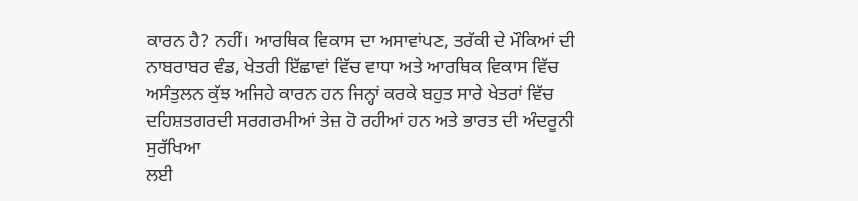ਕਾਰਨ ਹੈ? ਨਹੀਂ। ਆਰਥਿਕ ਵਿਕਾਸ ਦਾ ਅਸਾਵਾਂਪਣ, ਤਰੱਕੀ ਦੇ ਮੌਕਿਆਂ ਦੀ
ਨਾਬਰਾਬਰ ਵੰਡ, ਖੇਤਰੀ ਇੱਛਾਵਾਂ ਵਿੱਚ ਵਾਧਾ ਅਤੇ ਆਰਥਿਕ ਵਿਕਾਸ ਵਿੱਚ
ਅਸੰਤੁਲਨ ਕੁੱਝ ਅਜਿਹੇ ਕਾਰਨ ਹਨ ਜਿਨ੍ਹਾਂ ਕਰਕੇ ਬਹੁਤ ਸਾਰੇ ਖੇਤਰਾਂ ਵਿੱਚ
ਦਹਿਸ਼ਤਗਰਦੀ ਸਰਗਰਮੀਆਂ ਤੇਜ਼ ਹੋ ਰਹੀਆਂ ਹਨ ਅਤੇ ਭਾਰਤ ਦੀ ਅੰਦਰੂਨੀ ਸੁਰੱਖਿਆ
ਲਈ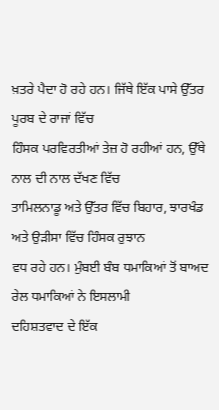ਖ਼ਤਰੇ ਪੈਦਾ ਹੋ ਰਹੇ ਹਨ। ਜਿੱਥੇ ਇੱਕ ਪਾਸੇ ਉੱਤਰ ਪੂਰਬ ਦੇ ਰਾਜਾਂ ਵਿੱਚ
ਹਿੰਸਕ ਪਰਵਿਰਤੀਆਂ ਤੇਜ਼ ਹੋ ਰਹੀਆਂ ਹਨ, ਉੱਥੇ ਨਾਲ ਦੀ ਨਾਲ ਦੱਖਣ ਵਿੱਚ
ਤਾਮਿਲਨਾਡੂ ਅਤੇ ਉੱਤਰ ਵਿੱਚ ਬਿਹਾਰ, ਝਾਰਖੰਡ ਅਤੇ ਉੜੀਸਾ ਵਿੱਚ ਹਿੰਸਕ ਰੁਝਾਨ
ਵਧ ਰਹੇ ਹਨ। ਮੁੰਬਈ ਬੰਬ ਧਮਾਕਿਆਂ ਤੋਂ ਬਾਅਦ ਰੇਲ ਧਮਾਕਿਆਂ ਨੇ ਇਸਲਾਮੀ
ਦਹਿਸ਼ਤਵਾਦ ਦੇ ਇੱਕ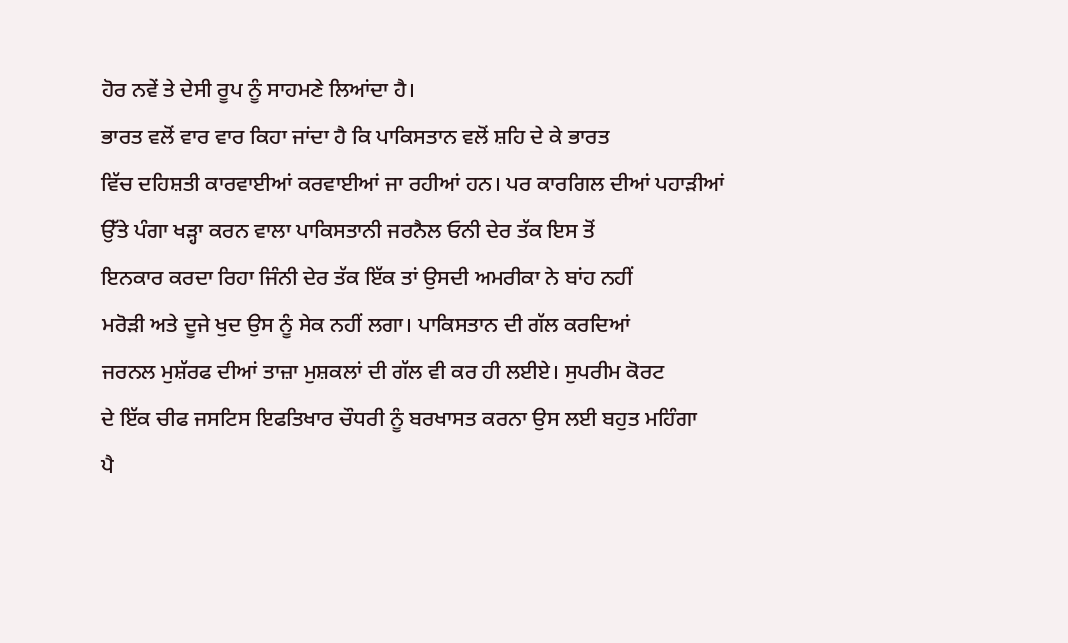ਹੋਰ ਨਵੇਂ ਤੇ ਦੇਸੀ ਰੂਪ ਨੂੰ ਸਾਹਮਣੇ ਲਿਆਂਦਾ ਹੈ।
ਭਾਰਤ ਵਲੋਂ ਵਾਰ ਵਾਰ ਕਿਹਾ ਜਾਂਦਾ ਹੈ ਕਿ ਪਾਕਿਸਤਾਨ ਵਲੋਂ ਸ਼ਹਿ ਦੇ ਕੇ ਭਾਰਤ
ਵਿੱਚ ਦਹਿਸ਼ਤੀ ਕਾਰਵਾਈਆਂ ਕਰਵਾਈਆਂ ਜਾ ਰਹੀਆਂ ਹਨ। ਪਰ ਕਾਰਗਿਲ ਦੀਆਂ ਪਹਾੜੀਆਂ
ਉੱਤੇ ਪੰਗਾ ਖੜ੍ਹਾ ਕਰਨ ਵਾਲਾ ਪਾਕਿਸਤਾਨੀ ਜਰਨੈਲ ਓਨੀ ਦੇਰ ਤੱਕ ਇਸ ਤੋਂ
ਇਨਕਾਰ ਕਰਦਾ ਰਿਹਾ ਜਿੰਨੀ ਦੇਰ ਤੱਕ ਇੱਕ ਤਾਂ ਉਸਦੀ ਅਮਰੀਕਾ ਨੇ ਬਾਂਹ ਨਹੀਂ
ਮਰੋੜੀ ਅਤੇ ਦੂਜੇ ਖੁਦ ਉਸ ਨੂੰ ਸੇਕ ਨਹੀਂ ਲਗਾ। ਪਾਕਿਸਤਾਨ ਦੀ ਗੱਲ ਕਰਦਿਆਂ
ਜਰਨਲ ਮੁਸ਼ੱਰਫ ਦੀਆਂ ਤਾਜ਼ਾ ਮੁਸ਼ਕਲਾਂ ਦੀ ਗੱਲ ਵੀ ਕਰ ਹੀ ਲਈਏ। ਸੁਪਰੀਮ ਕੋਰਟ
ਦੇ ਇੱਕ ਚੀਫ ਜਸਟਿਸ ਇਫਤਿਖਾਰ ਚੌਧਰੀ ਨੂੰ ਬਰਖਾਸਤ ਕਰਨਾ ਉਸ ਲਈ ਬਹੁਤ ਮਹਿੰਗਾ
ਪੈ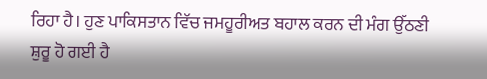ਰਿਹਾ ਹੈ। ਹੁਣ ਪਾਕਿਸਤਾਨ ਵਿੱਚ ਜਮਹੂਰੀਅਤ ਬਹਾਲ ਕਰਨ ਦੀ ਮੰਗ ਉੱਠਣੀ
ਸ਼ੁਰੂ ਹੋ ਗਈ ਹੈ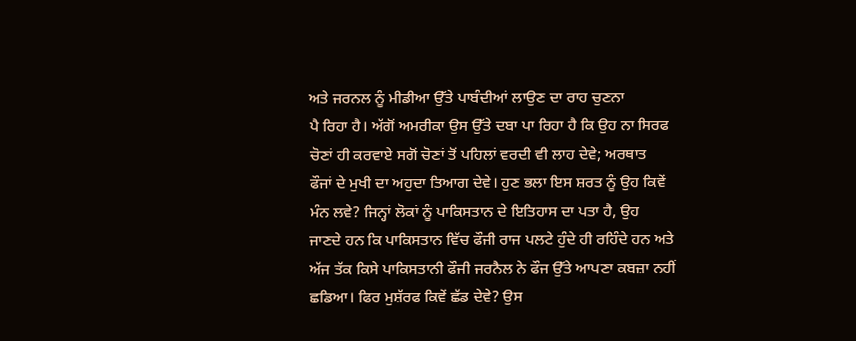ਅਤੇ ਜਰਨਲ ਨੂੰ ਮੀਡੀਆ ਉੱਤੇ ਪਾਬੰਦੀਆਂ ਲਾਉਣ ਦਾ ਰਾਹ ਚੁਣਨਾ
ਪੈ ਰਿਹਾ ਹੈ। ਅੱਗੋਂ ਅਮਰੀਕਾ ਉਸ ਉੱਤੇ ਦਬਾ ਪਾ ਰਿਹਾ ਹੈ ਕਿ ਉਹ ਨਾ ਸਿਰਫ
ਚੋਣਾਂ ਹੀ ਕਰਵਾਏ ਸਗੋਂ ਚੋਣਾਂ ਤੋਂ ਪਹਿਲਾਂ ਵਰਦੀ ਵੀ ਲਾਹ ਦੇਵੇ; ਅਰਥਾਤ
ਫੌਜਾਂ ਦੇ ਮੁਖੀ ਦਾ ਅਹੁਦਾ ਤਿਆਗ ਦੇਵੇ। ਹੁਣ ਭਲਾ ਇਸ ਸ਼ਰਤ ਨੂੰ ਉਹ ਕਿਵੇਂ
ਮੰਨ ਲਵੇ? ਜਿਨ੍ਹਾਂ ਲੋਕਾਂ ਨੂੰ ਪਾਕਿਸਤਾਨ ਦੇ ਇਤਿਹਾਸ ਦਾ ਪਤਾ ਹੈ, ਉਹ
ਜਾਣਦੇ ਹਨ ਕਿ ਪਾਕਿਸਤਾਨ ਵਿੱਚ ਫੌਜੀ ਰਾਜ ਪਲਟੇ ਹੁੰਦੇ ਹੀ ਰਹਿੰਦੇ ਹਨ ਅਤੇ
ਅੱਜ ਤੱਕ ਕਿਸੇ ਪਾਕਿਸਤਾਨੀ ਫੌਜੀ ਜਰਨੈਲ ਨੇ ਫੌਜ ਉੱਤੇ ਆਪਣਾ ਕਬਜ਼ਾ ਨਹੀਂ
ਛਡਿਆ। ਫਿਰ ਮੁਸ਼ੱਰਫ ਕਿਵੇਂ ਛੱਡ ਦੇਵੇ? ਉਸ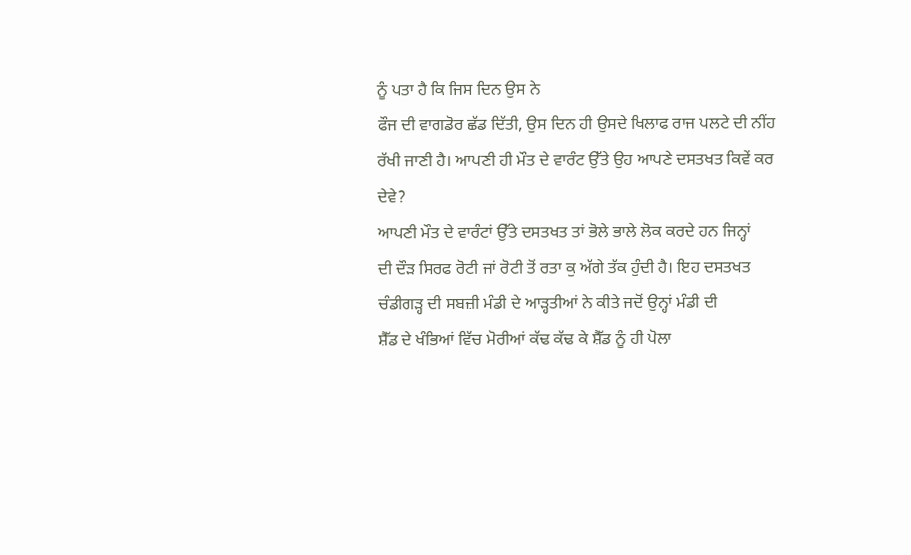ਨੂੰ ਪਤਾ ਹੈ ਕਿ ਜਿਸ ਦਿਨ ਉਸ ਨੇ
ਫੌਜ ਦੀ ਵਾਗਡੋਰ ਛੱਡ ਦਿੱਤੀ, ਉਸ ਦਿਨ ਹੀ ਉਸਦੇ ਖਿਲਾਫ ਰਾਜ ਪਲਟੇ ਦੀ ਨੀਂਹ
ਰੱਖੀ ਜਾਣੀ ਹੈ। ਆਪਣੀ ਹੀ ਮੌਤ ਦੇ ਵਾਰੰਟ ਉੱਤੇ ਉਹ ਆਪਣੇ ਦਸਤਖਤ ਕਿਵੇਂ ਕਰ
ਦੇਵੇ?
ਆਪਣੀ ਮੌਤ ਦੇ ਵਾਰੰਟਾਂ ਉੱਤੇ ਦਸਤਖਤ ਤਾਂ ਭੋਲੇ ਭਾਲੇ ਲੋਕ ਕਰਦੇ ਹਨ ਜਿਨ੍ਹਾਂ
ਦੀ ਦੌੜ ਸਿਰਫ ਰੋਟੀ ਜਾਂ ਰੋਟੀ ਤੋਂ ਰਤਾ ਕੁ ਅੱਗੇ ਤੱਕ ਹੁੰਦੀ ਹੈ। ਇਹ ਦਸਤਖਤ
ਚੰਡੀਗੜ੍ਹ ਦੀ ਸਬਜ਼ੀ ਮੰਡੀ ਦੇ ਆੜ੍ਹਤੀਆਂ ਨੇ ਕੀਤੇ ਜਦੋਂ ਉਨ੍ਹਾਂ ਮੰਡੀ ਦੀ
ਸ਼ੈੱਡ ਦੇ ਖੰਭਿਆਂ ਵਿੱਚ ਮੋਰੀਆਂ ਕੱਢ ਕੱਢ ਕੇ ਸ਼ੈੱਡ ਨੂੰ ਹੀ ਪੋਲਾ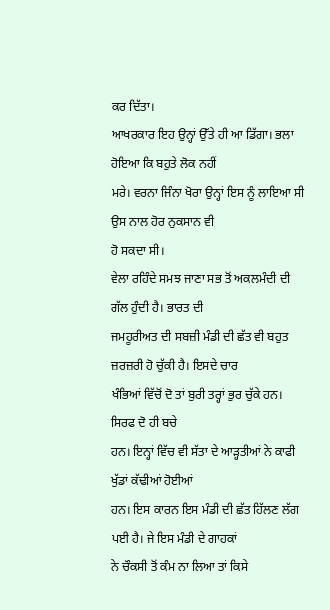ਕਰ ਦਿੱਤਾ।
ਆਖਰਕਾਰ ਇਹ ਉਨ੍ਹਾਂ ਉੱਤੇ ਹੀ ਆ ਡਿੱਗਾ। ਭਲਾ ਹੋਇਆ ਕਿ ਬਹੁਤੇ ਲੋਕ ਨਹੀਂ
ਮਰੇ। ਵਰਨਾ ਜਿੰਨਾ ਖੋਰਾ ਉਨ੍ਹਾਂ ਇਸ ਨੂੰ ਲਾਇਆ ਸੀ ਉਸ ਨਾਲ ਹੋਰ ਨੁਕਸਾਨ ਵੀ
ਹੋ ਸਕਦਾ ਸੀ।
ਵੇਲਾ ਰਹਿੰਦੇ ਸਮਝ ਜਾਣਾ ਸਭ ਤੋਂ ਅਕਲਮੰਦੀ ਦੀ ਗੱਲ ਹੁੰਦੀ ਹੈ। ਭਾਰਤ ਦੀ
ਜਮਹੂਰੀਅਤ ਦੀ ਸਬਜ਼ੀ ਮੰਡੀ ਦੀ ਛੱਤ ਵੀ ਬਹੁਤ ਜ਼ਰਜ਼ਰੀ ਹੋ ਚੁੱਕੀ ਹੈ। ਇਸਦੇ ਚਾਰ
ਖੰਭਿਆਂ ਵਿੱਚੋਂ ਦੋ ਤਾਂ ਬੁਰੀ ਤਰ੍ਹਾਂ ਭੁਰ ਚੁੱਕੇ ਹਨ। ਸਿਰਫ ਦੋ ਹੀ ਬਚੇ
ਹਨ। ਇਨ੍ਹਾਂ ਵਿੱਚ ਵੀ ਸੱਤਾ ਦੇ ਆੜ੍ਹਤੀਆਂ ਨੇ ਕਾਫੀ ਖੁੱਡਾਂ ਕੱਢੀਆਂ ਹੋਈਆਂ
ਹਨ। ਇਸ ਕਾਰਨ ਇਸ ਮੰਡੀ ਦੀ ਛੱਤ ਹਿੱਲਣ ਲੱਗ ਪਈ ਹੈ। ਜੇ ਇਸ ਮੰਡੀ ਦੇ ਗਾਹਕਾਂ
ਨੇ ਚੌਕਸੀ ਤੋਂ ਕੰਮ ਨਾ ਲਿਆ ਤਾਂ ਕਿਸੇ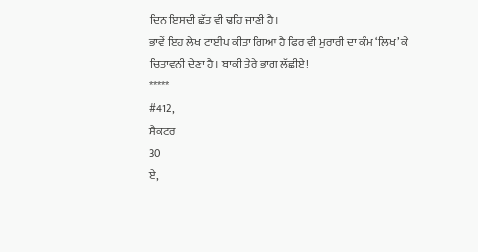ਦਿਨ ਇਸਦੀ ਛੱਤ ਵੀ ਢਹਿ ਜਾਣੀ ਹੈ।
ਭਾਵੇਂ ਇਹ ਲੇਖ ਟਾਈਪ ਕੀਤਾ ਗਿਆ ਹੈ ਫਿਰ ਵੀ ਮੁਰਾਰੀ ਦਾ ਕੰਮ ‘ਲਿਖ’ ਕੇ
ਚਿਤਾਵਨੀ ਦੇਣਾ ਹੈ। ਬਾਕੀ ਤੇਰੇ ਭਾਗ ਲੱਛੀਏ!
*****
#412,
ਸੈਕਟਰ
30
ਏ,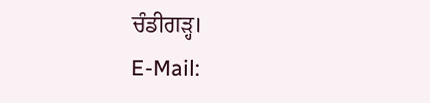ਚੰਡੀਗੜ੍ਹ।
E-Mail: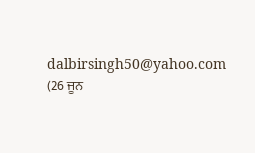dalbirsingh50@yahoo.com
(26 ਜੂਨ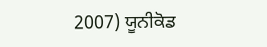2007) ਯੂਨੀਕੋਡ